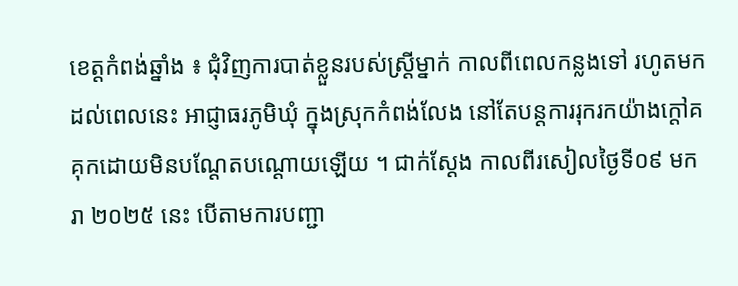ខេត្តកំពង់ឆ្នាំង ៖ ជុំវិញការបាត់ខ្លួនរបស់ស្ត្រីម្នាក់ កាលពីពេលកន្លងទៅ រហូតមកដល់ពេលនេះ អាជ្ញាធរភូមិឃុំ ក្នុងស្រុកកំពង់លែង នៅតែបន្តការរុករកយ៉ាងក្តៅគគុកដោយមិនបណ្ដែតបណ្ដោយឡើយ ។ ជាក់ស្ដែង កាលពីរសៀលថ្ងៃទី០៩ មករា ២០២៥ នេះ បើតាមការបញ្ជា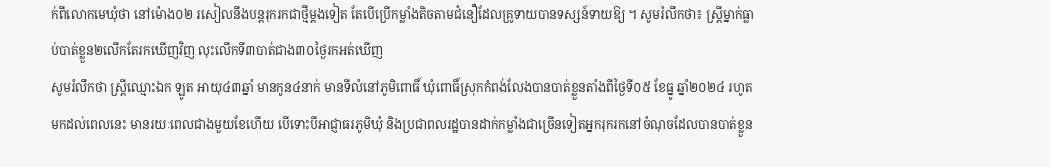ក់ពីលោកមេឃុំថា នៅម៉ោង០២ រសៀលនឹងបន្តរុករកជាថ្មីម្ដងទៀត តែបើប្រើកម្លាំងតិចតាមជំនឿដែលគ្រូទាយបានទស្សន៍ទាយឱ្យ ។ សូមរំលឹកថា៖ ស្ត្រីម្នាក់ធ្លាប់បាត់ខ្លួន២លើកតែរកឃើញវិញ លុះលើកទី៣បាត់ជាង៣០ថ្ងៃរកអត់ឃើញ
សូមរំលឹកថា ស្ត្រីឈ្មោះឯក ឡូត អាយុ៤៣ឆ្នាំ មានកូន៤នាក់ មានទីលំនៅភូមិពោធិ៍ ឃុំពោធិ៍ស្រុកកំពង់លែងបានបាត់ខ្លួនតាំងពីថ្ងៃទី០៥ ខែធ្នូ ឆ្នាំ២០២៤ រហូតមកដល់ពេលនេះ មានរយៈពេលជាងមួយខែហើយ បើទោះបីអាជ្ញាធរភូមិឃុំ និងប្រជាពលរដ្ឋបានដាក់កម្លាំងជាច្រើនទៀតអ្នករុករកនៅចំណុចដែលបានបាត់ខ្លួន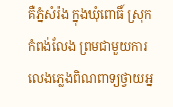គឺភ្នំសំរ៉ង ក្នុងឃុំពោធិ៍ ស្រុកកំពង់លែង ព្រមជាមួយការលេងភ្លេងពិណពាទ្យថ្វាយអ្ន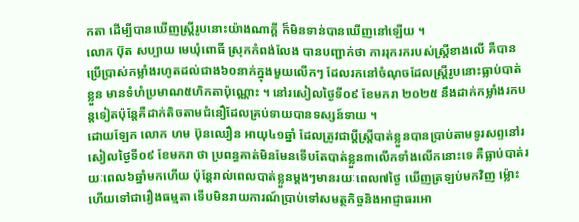កតា ដើម្បីបានឃើញស្ត្រីរូបនោះយ៉ាងណាក្តី ក៏មិនទាន់បានឃើញនៅឡើយ ។
លោក ប៊ុត សប្បាយ មេឃុំពោធិ៍ ស្រុកកំពង់លែង បានបញ្ជាក់ថា ការរុករករបស់ស្ត្រីខាងលើ គឺបានប្រើប្រាស់កម្លាំងរហូតដល់ជាង៦០នាក់ក្នុងមួយលើកៗ ដែលរកនៅចំណុចដែលស្ត្រីរូបនោះធ្លាប់បាត់ខ្លួន មានទំហំប្រមាណ៥ហិកតាប៉ុណ្ណោះ ។ នៅរសៀលថ្ងៃទី០៩ ខែមករា ២០២៥ នឹងដាក់កម្លាំងរកបន្តទៀតប៉ុន្តែគឺដាក់តិចតាមជំនឿដែលគ្រប់ទាយបានទស្សន៍ទាយ ។
ដោយឡែក លោក ហម ប៊ុនឈឿន អាយុ៤១ឆ្នាំ ដែលត្រូវជាប្ដីស្ត្រីបាត់ខ្លួនបានប្រាប់តាមទូរសព្ទនៅរសៀលថ្ងៃទី០៩ ខែមករា ថា ប្រពន្ធគាត់មិនមែនទើបតែបាត់ខ្លួន៣លើកទាំងលើកនោះទេ គឺធ្លាប់បាត់រយៈពេល៦ឆ្នាំមកហើយ ប៉ុន្តែរាល់ពេលបាត់ខ្លួនម្ដងៗមានរយៈពេល៧ថ្ងៃ ឃើញត្រឡប់មកវិញ ម្ល៉ោះហើយទៅជារឿងធម្មតា ទើបមិនរាយការណ៍ប្រាប់ទៅសមត្ថកិច្ចនិងអាជ្ញាធរអោ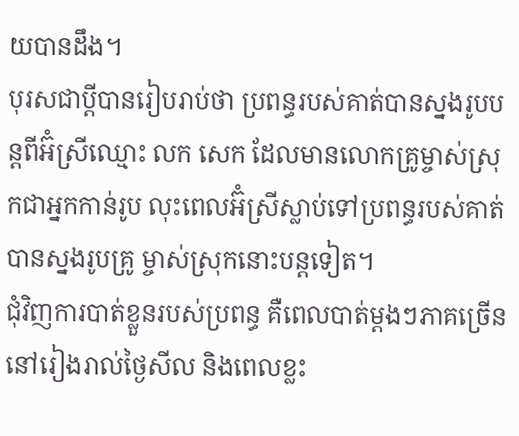យបានដឹង។
បុរសជាប្ដីបានរៀបរាប់ថា ប្រពន្ធរបស់គាត់បានស្នងរូបបន្តពីអ៊ំស្រីឈ្មោះ លក សេក ដែលមានលោកគ្រូម្ចាស់ស្រុកជាអ្នកកាន់រូប លុះពេលអ៊ំស្រីស្លាប់ទៅប្រពន្ធរបស់គាត់បានស្នងរូបគ្រូ ម្ចាស់ស្រុកនោះបន្តទៀត។
ជុំវិញការបាត់ខ្លួនរបស់ប្រពន្ធ គឺពេលបាត់ម្ដងៗភាគច្រើននៅរៀងរាល់ថ្ងៃសីល និងពេលខ្លះ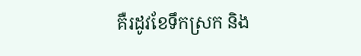គឺរដូវខែទឹកស្រក និង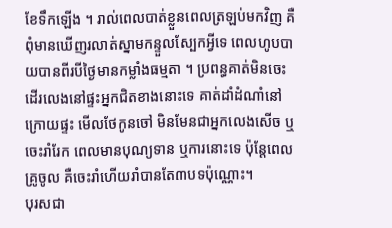ខែទឹកឡើង ។ រាល់ពេលបាត់ខ្លួនពេលត្រឡប់មកវិញ គឺពុំមានឃើញរលាត់ស្នាមកន្ទួលស្បែកអ្វីទេ ពេលហូបបាយបានពីរបីថ្ងៃមានកម្លាំងធម្មតា ។ ប្រពន្ធគាត់មិនចេះដើរលេងនៅផ្ទះអ្នកជិតខាងនោះទេ គាត់ដាំដំណាំនៅក្រោយផ្ទះ មើលថែកូនចៅ មិនមែនជាអ្នកលេងសើច ឬចេះរាំរែក ពេលមានបុណ្យទាន ឬការនោះទេ ប៉ុន្តែពេលគ្រូចូល គឺចេះរាំហើយរាំបានតែ៣បទប៉ុណ្ណោះ។
បុរសជា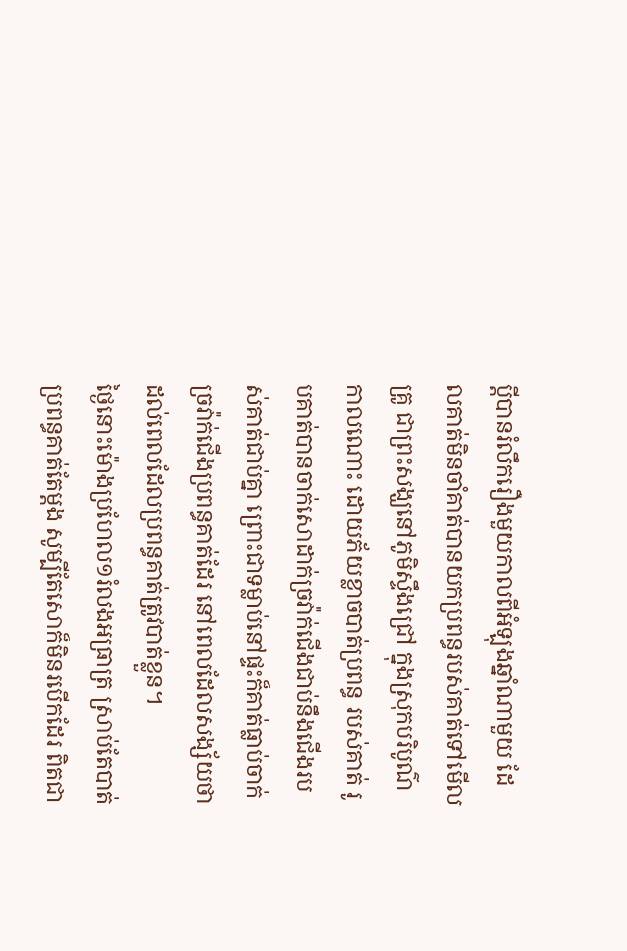ប្ដីបានរំលឹករឿងមួយកាលពីអំឡុងឆ្នាំណាមួយ ដែលគាត់មិនចាំគាត់បានយកប្រពន្ធរបស់គាត់ទៅមើលគ្រូ ជាព្រះសង្ឃនៅភូមិស្ទឹងជ្រៅ ក្នុងស្រុកបរិបូណ៌ កាលណោះ ដោយភ័យខ្លាចបាត់ប្រពន្ធ របស់គាត់ រូបគាត់បានចាក់សោដាក់ច្រវ៉ាក់ជើងជាប់នឹងជើងរបស់គាត់ជាប់គ្នា ព្រោះជាទម្លាប់នៅផ្ទះក៏គាត់ធ្លាប់ចាក់ច្រវ៉ាក់ជើងប្រពន្ធគាត់ដែរ នៅពេលដែលសង្ស័យថា ដល់ពេលដែលប្រពន្ធគាត់ត្រូវបាត់ខ្លួន។
ថ្ងៃនោះម៉ោងប្រហែល១រំលងអធ្រាត្រ ស្រាប់តែបាត់ប្រពន្ធគាត់តែម្ដង សូម្បីតែសោក៏មិនរបើកដែរ ពិតជា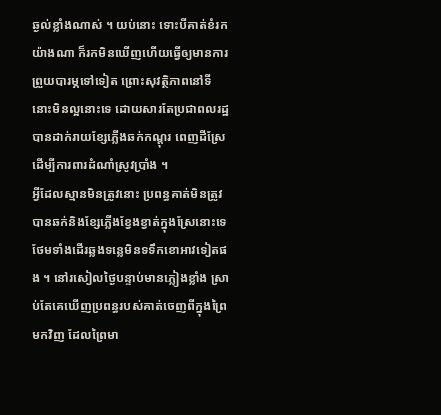ឆ្ងល់ខ្លាំងណាស់ ។ យប់នោះ ទោះបីគាត់ខំរកយ៉ាងណា ក៏រកមិនឃើញហើយធ្វើឲ្យមានការព្រួយបារម្ភទៅទៀត ព្រោះសុវត្ថិភាពនៅទីនោះមិនល្អនោះទេ ដោយសារតែប្រជាពលរដ្ឋបានដាក់រាយខ្សែភ្លើងឆក់កណ្ដុរ ពេញដីស្រែ ដើម្បីការពារដំណាំស្រូវប្រាំង ។
អ្វីដែលស្មានមិនត្រូវនោះ ប្រពន្ធគាត់មិនត្រូវបានឆក់និងខ្សែភ្លើងខ្វែងខ្វាត់ក្នុងស្រែនោះទេ ថែមទាំងដើរឆ្លងទន្លេមិនទទឹកខោអាវទៀតផង ។ នៅរសៀលថ្ងៃបន្ទាប់មានភ្លៀងខ្លាំង ស្រាប់តែគេឃើញប្រពន្ធរបស់គាត់ចេញពីក្នុងព្រៃមកវិញ ដែលព្រៃមា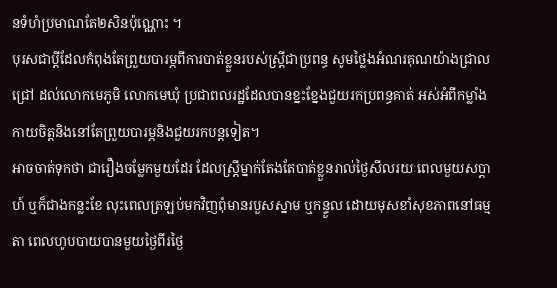នទំហំប្រមាណតែ២សិនប៉ុណ្ណោះ ។
បុរសជាប្ដីដែលកំពុងតែព្រួយបារម្ភពីការបាត់ខ្លួនរបស់ស្ត្រីជាប្រពន្ធ សូមថ្លៃងអំណរគុណយ៉ាងជ្រាលជ្រៅ ដល់លោកមេភូមិ លោកមេឃុំ ប្រជាពលរដ្ឋដែលបានខ្នះខ្នែងជួយរកប្រពន្ធគាត់ អស់អំពីកម្លាំងកាយចិត្តនិងនៅតែព្រួយបារម្ភនិងជួយរកបន្តទៀត។
អាចចាត់ទុកថា ជារឿងចម្លែកមួយដែរ ដែលស្ត្រីម្នាក់តែងតែបាត់ខ្លួនរាល់ថ្ងៃសីលរយៈពេលមួយសប្តាហ៍ ឬក៏ជាងកន្លះខែ លុះពេលត្រឡប់មកវិញពុំមានរបួសស្នាម ឬកន្ទួល ដោយមុសខាំសុខភាពនៅធម្មតា ពេលហូបបាយបានមួយថ្ងៃពីរថ្ងៃ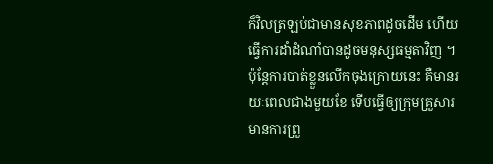ក៏វិលត្រឡប់ជាមានសុខភាពដូចដើម ហើយធ្វើការដាំដំណាំបានដូចមនុស្សធម្មតាវិញ ។
ប៉ុន្តែការបាត់ខ្លួនលើកចុងក្រោយនេះ គឺមានរយៈពេលជាងមួយខែ ទើបធ្វើឲ្យក្រុមគ្រួសារមានការព្រួ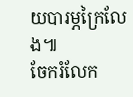យបារម្ភក្រៃលែង៕
ចែករំលែក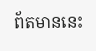ព័តមាននេះ